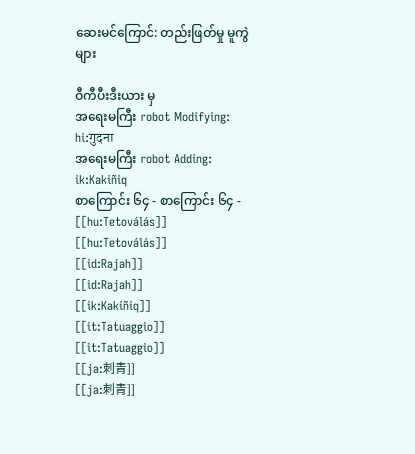ဆေးမင်ကြောင်: တည်းဖြတ်မှု မူကွဲများ

ဝီကီပီးဒီးယား မှ
အရေးမကြီး robot Modifying: hi:गुदना
အရေးမကြီး robot Adding: ik:Kakiñiq
စာကြောင်း ၆၄ - စာကြောင်း ၆၄ -
[[hu:Tetoválás]]
[[hu:Tetoválás]]
[[id:Rajah]]
[[id:Rajah]]
[[ik:Kakiñiq]]
[[it:Tatuaggio]]
[[it:Tatuaggio]]
[[ja:刺青]]
[[ja:刺青]]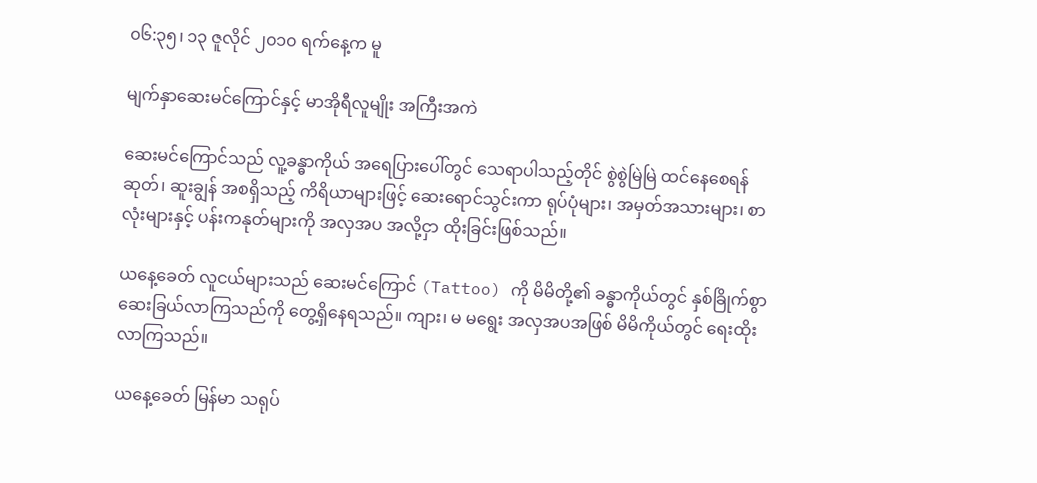၀၆:၃၅၊ ၁၃ ဇူလိုင် ၂၀၁၀ ရက်နေ့က မူ

မျက်နှာဆေးမင်ကြောင်နှင့် မာအိုရီလူမျိုး အကြီးအကဲ

ဆေးမင်ကြောင်သည် လူ့ခန္ဓာကိုယ် အရေပြားပေါ်တွင် သေရာပါသည့်တိုင် စွဲစွဲမြဲမြဲ ထင်နေစေရန် ဆုတ်၊ ဆူးချွန် အစရှိသည့် ကိရိယာများဖြင့် ဆေးရောင်သွင်းကာ ရုပ်ပုံများ၊ အမှတ်အသားများ၊ စာလုံးများနှင့် ပန်းကနုတ်များကို အလှအပ အလို့ငှာ ထိုးခြင်းဖြစ်သည်။

ယနေ့ခေတ် လူငယ်များသည် ဆေးမင်ကြောင် (Tattoo) ကို မိမိတို့၏ ခန္ဓာကိုယ်တွင် နှစ်ခြိုက်စွာ ဆေးခြယ်လာကြသည်ကို တွေ့ရှိနေရသည်။ ကျား၊ မ မရွေး အလှအပအဖြစ် မိမိကိုယ်တွင် ရေးထိုးလာကြသည်။

ယနေ့ခေတ် မြန်မာ သရုပ်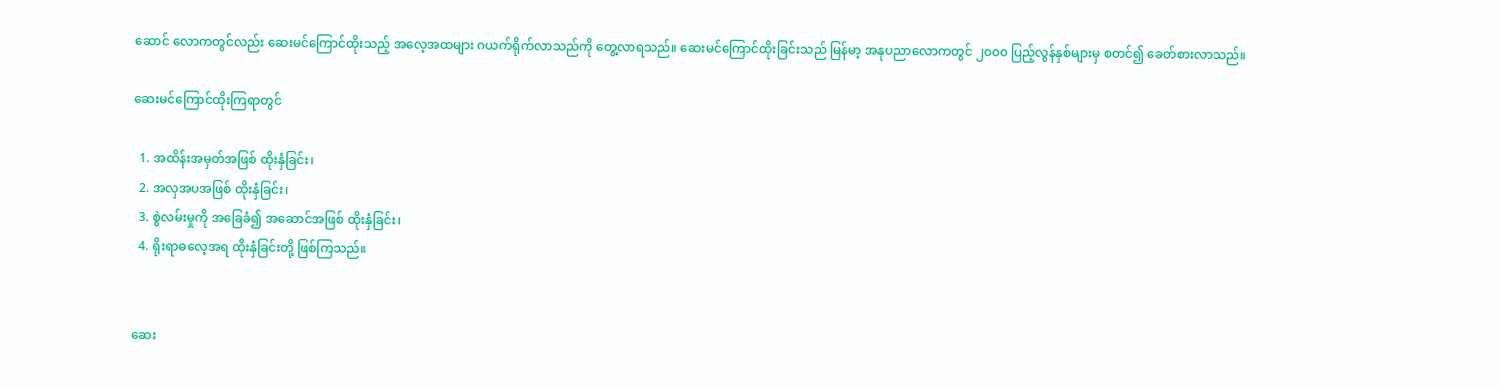ဆောင် လောကတွင်လည်း ဆေးမင်ကြောင်ထိုးသည့် အလေ့အထများ ဂယက်ရိုက်လာသည်ကို တွေ့လာရသည်။ ဆေးမင်ကြောင်ထိုးခြင်းသည် မြန်မာ့ အနုပညာလောကတွင် ၂၀၀၀ ပြည့်လွန်နှစ်များမှ စတင်၍ ခေတ်စားလာသည်။

ဆေးမင်ကြောင်ထိုးကြရာတွင်

  1. အထိန်းအမှတ်အဖြစ် ထိုးနှံခြင်း၊
  2. အလှအပအဖြစ် ထိုးနှံခြင်း၊
  3. စွဲလမ်းမှုကို အခြေခံ၍ အဆောင်အဖြစ် ထိုးနှံခြင်း၊
  4. ရိုးရာဓလေ့အရ ထိုးနှံခြင်းတို့ ဖြစ်ကြသည်။


ဆေး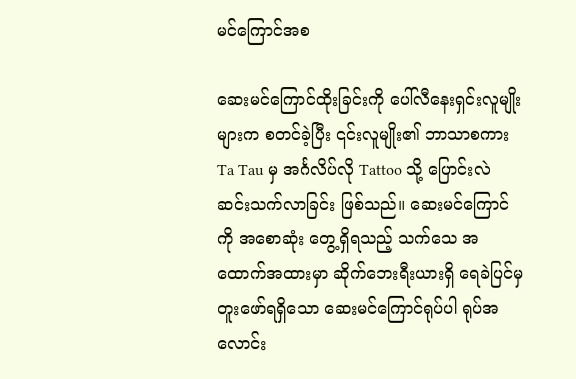မင်ကြောင်အစ

ဆေးမင်ကြောင်ထိုးခြင်းကို ပေါ်လီနေးရှင်းလူမျိုးများက စတင်ခဲ့ပြီး ၎င်းလူမျိုး၏ ဘာသာစကား Ta Tau မှ အင်္ဂလိပ်လို Tattoo သို့ ပြောင်းလဲ ဆင်းသက်လာခြင်း ဖြစ်သည်။ ဆေးမင်ကြောင်ကို အစောဆုံး တွေ့ရှိရသည့် သက်သေ အထောက်အထားမှာ ဆိုက်ဘေးရီးယားရှိ ရေခဲပြင်မှ တူးဖော်ရရှိသော ဆေးမင်ကြောင်ရုပ်ပါ ရုပ်အလောင်း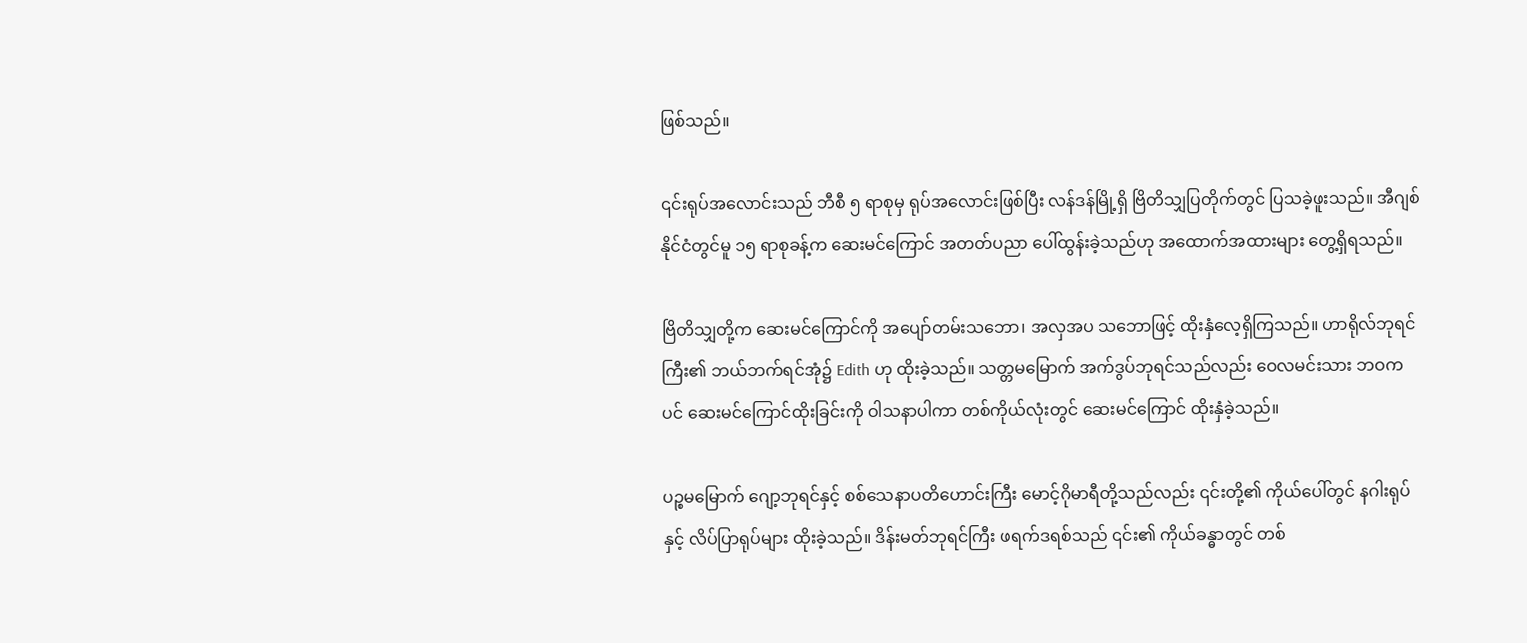ဖြစ်သည်။

၎င်းရုပ်အလောင်းသည် ဘီစီ ၅ ရာစုမှ ရုပ်အလောင်းဖြစ်ပြီး လန်ဒန်မြို့ရှိ ဗြိတိသျှပြတိုက်တွင် ပြသခဲ့ဖူးသည်။ အီဂျစ်နိုင်ငံတွင်မူ ၁၅ ရာစုခန့်က ဆေးမင်ကြောင် အတတ်ပညာ ပေါ်ထွန်းခဲ့သည်ဟု အထောက်အထားများ တွေ့ရှိရသည်။

ဗြိတိသျှတို့က ဆေးမင်ကြောင်ကို အပျော်တမ်းသဘော၊ အလှအပ သဘောဖြင့် ထိုးနှံလေ့ရှိကြသည်။ ဟာရိုလ်ဘုရင်ကြီး၏ ဘယ်ဘက်ရင်အုံ၌ Edith ဟု ထိုးခဲ့သည်။ သတ္တမမြောက် အက်ဒွပ်ဘုရင်သည်လည်း ဝေလမင်းသား ဘဝကပင် ဆေးမင်ကြောင်ထိုးခြင်းကို ဝါသနာပါကာ တစ်ကိုယ်လုံးတွင် ဆေးမင်ကြောင် ထိုးနှံခဲ့သည်။

ပဉ္စမမြောက် ဂျော့ဘုရင်နှင့် စစ်သေနာပတိဟောင်းကြီး မောင့်ဂိုမာရီတို့သည်လည်း ၎င်းတို့၏ ကိုယ်ပေါ်တွင် နဂါးရုပ်နှင့် လိပ်ပြာရုပ်များ ထိုးခဲ့သည်။ ဒိန်းမတ်ဘုရင်ကြီး ဖရက်ဒရစ်သည် ၎င်း၏ ကိုယ်ခန္ဓာတွင် တစ်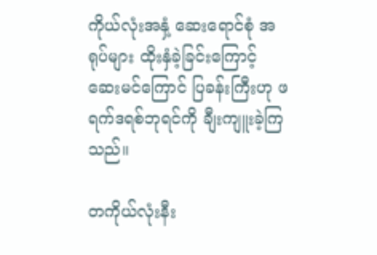ကိုယ်လုံးအနှံ့ ဆေးရောင်စုံ အရုပ်များ ထိုးနှံခဲ့ခြင်းကြောင့် ဆေးမင်ကြောင် ပြခန်းကြီးဟု ဖရက်ဒရစ်ဘုရင်ကို ချီးကျူးခဲ့ကြသည်။

တကိုယ်လုံးနီး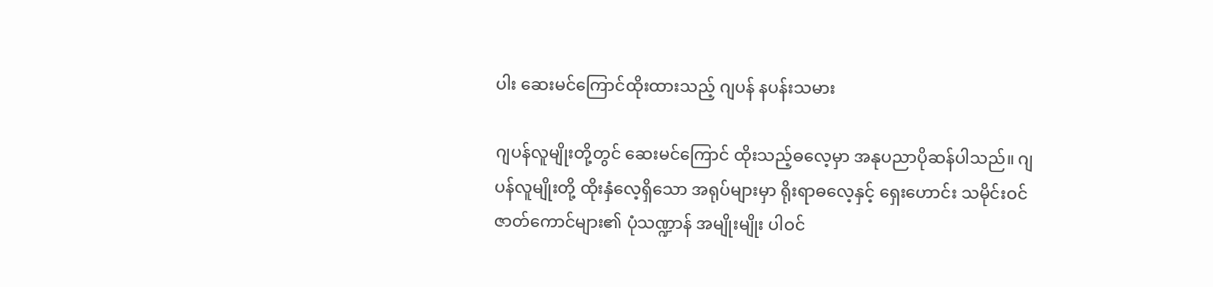ပါး ဆေးမင်ကြောင်ထိုးထားသည့် ဂျပန် နပန်းသမား

ဂျပန်လူမျိုးတို့တွင် ဆေးမင်ကြောင် ထိုးသည့်ဓလေ့မှာ အနုပညာပိုဆန်ပါသည်။ ဂျပန်လူမျိုးတို့ ထိုးနှံလေ့ရှိသော အရုပ်များမှာ ရိုးရာဓလေ့နှင့် ရှေးဟောင်း သမိုင်းဝင် ဇာတ်ကောင်များ၏ ပုံသဏ္ဍာန် အမျိုးမျိုး ပါဝင်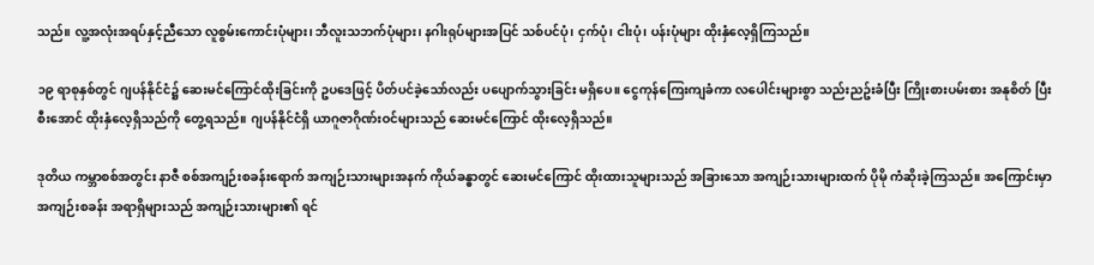သည်။ လူ့အလုံးအရပ်နှင့်ညီသော လူစွမ်းကောင်းပုံများ၊ ဘီလူးသဘက်ပုံများ၊ နဂါးရုပ်များအပြင် သစ်ပင်ပုံ၊ ငှက်ပုံ၊ ငါးပုံ၊ ပန်းပုံများ ထိုးနှံလေ့ရှိကြသည်။

၁၉ ရာစုနှစ်တွင် ဂျပန်နိုင်ငံ၌ ဆေးမင်ကြောင်ထိုးခြင်းကို ဥပဒေဖြင့် ပိတ်ပင်ခဲ့သော်လည်း ပပျောက်သွားခြင်း မရှိပေ။ ငွေကုန်ကြေးကျခံကာ လပေါင်းများစွာ သည်းညဥ်းခံပြီး ကြိုးစားပမ်းစား အနုစိတ် ပြီးစီးအောင် ထိုးနှံလေ့ရှိသည်ကို တွေ့ရသည်။ ဂျပန်နိုင်ငံရှိ ယာဂူဇာဂိုဏ်းဝင်များသည် ဆေးမင်ကြောင် ထိုးလေ့ရှိသည်။

ဒုတိယ ကမ္ဘာစစ်အတွင်း နာဇီ စစ်အကျဉ်းစခန်းရောက် အကျဉ်းသားများအနက် ကိုယ်ခန္ဓာတွင် ဆေးမင်ကြောင် ထိုးထားသူများသည် အခြားသော အကျဉ်းသားများထက် ပိုမို ကံဆိုးခဲ့ကြသည်။ အကြောင်းမှာ အကျဉ်းစခန်း အရာရှိများသည် အကျဉ်းသားများ၏ ရင်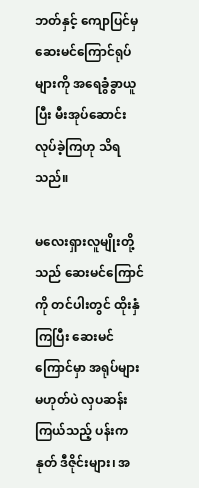ဘတ်နှင့် ကျောပြင်မှ ဆေးမင်ကြောင်ရုပ်များကို အရေခွံခွာယူပြီး မီးအုပ်ဆောင်း လုပ်ခဲ့ကြဟု သိရသည်။

မလေးရှားလူမျိုးတို့သည် ဆေးမင်ကြောင်ကို တင်ပါးတွင် ထိုးနှံကြပြီး ဆေးမင်ကြောင်မှာ အရုပ်များ မဟုတ်ပဲ လှပဆန်းကြယ်သည့် ပန်းကနုတ် ဒီဇိုင်းများ၊ အ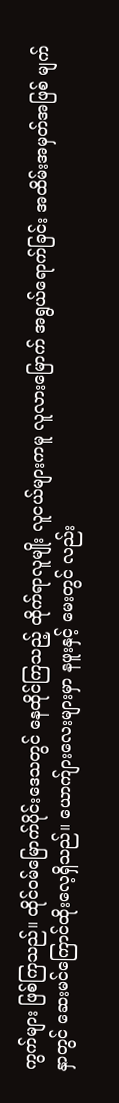ကွက်များ ဖြစ်ကြသည်။ ထိုင်ဝမ်မြောက်ပိုင်းဒေသတွင် နေထိုင်ကြသည့် ထိုက်ရာလူမျိုး လူငယ်များကမူ လူလားမြောက် အရွယ်ရောက်ခြင်း အထိမ်းအမှတ်အဖြစ် မျက်နှာတွင် ဆေးမင်ကြောင်ထိုးလေ့ရှိသည်။ ယောက်ျားလေးများမှာ နဖူးနှင့် မေးတွင် လည်း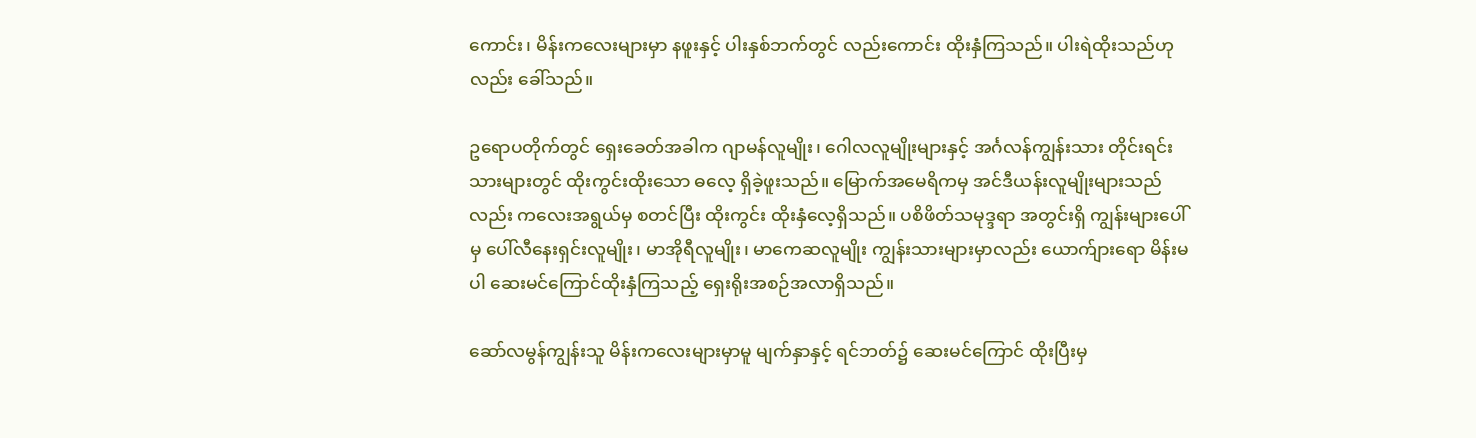ကောင်း၊ မိန်းကလေးများမှာ နဖူးနှင့် ပါးနှစ်ဘက်တွင် လည်းကောင်း ထိုးနှံကြသည်။ ပါးရဲထိုးသည်ဟုလည်း ခေါ်သည်။

ဥရောပတိုက်တွင် ရှေးခေတ်အခါက ဂျာမန်လူမျိုး၊ ဂေါလလူမျိုးများနှင့် အင်္ဂလန်ကျွန်းသား တိုင်းရင်းသားများတွင် ထိုးကွင်းထိုးသော ဓလေ့ ရှိခဲ့ဖူးသည်။ မြောက်အမေရိကမှ အင်ဒီယန်းလူမျိုးများသည်လည်း ကလေးအရွယ်မှ စတင်ပြီး ထိုးကွင်း ထိုးနှံလေ့ရှိသည်။ ပစိဖိတ်သမုဒ္ဒရာ အတွင်းရှိ ကျွန်းများပေါ်မှ ပေါ်လီနေးရှင်းလူမျိုး၊ မာအိုရီလူမျိုး၊ မာကေဆလူမျိုး ကျွန်းသားများမှာလည်း ယောက်ျားရော မိန်းမပါ ဆေးမင်ကြောင်ထိုးနှံကြသည့် ရှေးရိုးအစဉ်အလာရှိသည်။

ဆော်လမွန်ကျွန်းသူ မိန်းကလေးများမှာမူ မျက်နှာနှင့် ရင်ဘတ်၌ ဆေးမင်ကြောင် ထိုးပြီးမှ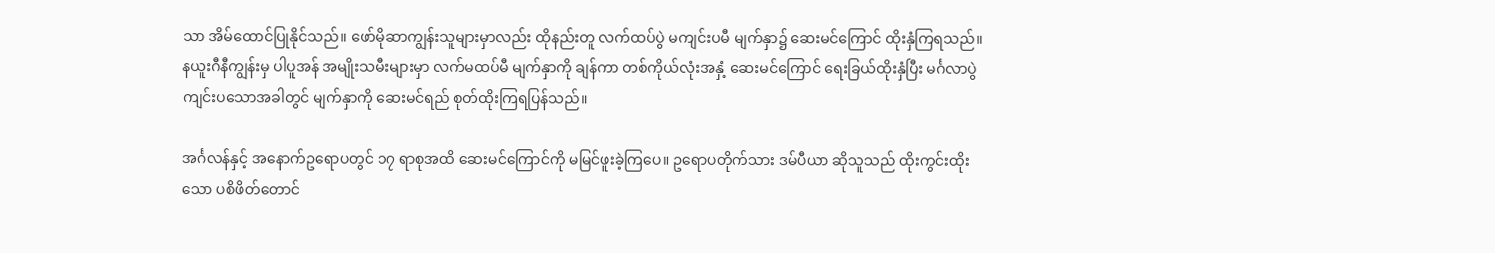သာ အိမ်ထောင်ပြုနိုင်သည်။ ဖော်မိုဆာကျွန်းသူများမှာလည်း ထိုနည်းတူ လက်ထပ်ပွဲ မကျင်းပမီ မျက်နှာ၌ ဆေးမင်ကြောင် ထိုးနှံကြရသည်။ နယူးဂီနီကျွန်းမှ ပါပူအန် အမျိုးသမီးများမှာ လက်မထပ်မီ မျက်နှာကို ချန်ကာ တစ်ကိုယ်လုံးအနှံ့ ဆေးမင်ကြောင် ရေးခြယ်ထိုးနှံပြီး မင်္ဂလာပွဲ ကျင်းပသောအခါတွင် မျက်နှာကို ဆေးမင်ရည် စုတ်ထိုးကြရပြန်သည်။

အင်္ဂလန်နှင့် အနောက်ဥရောပတွင် ၁၇ ရာစုအထိ ဆေးမင်ကြောင်ကို မမြင်ဖူးခဲ့ကြပေ။ ဥရောပတိုက်သား ဒမ်ပီယာ ဆိုသူသည် ထိုးကွင်းထိုးသော ပစိဖိတ်တောင်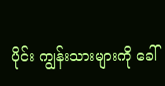ပိုင်း ကျွန်းသားများကို ခေါ်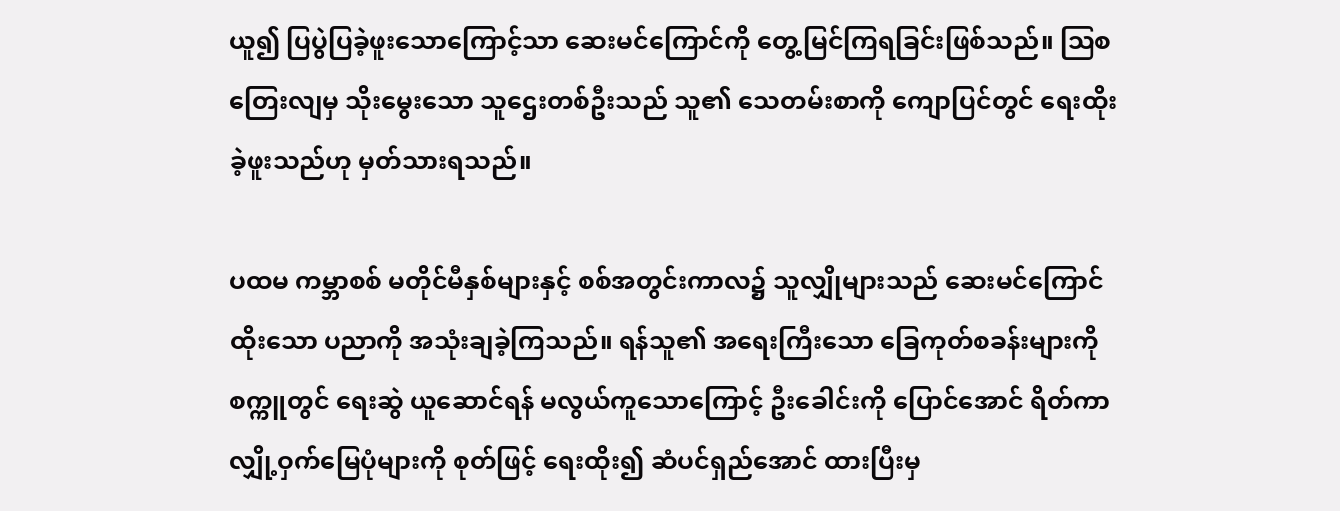ယူ၍ ပြပွဲပြခဲ့ဖူးသောကြောင့်သာ ဆေးမင်ကြောင်ကို တွေ့မြင်ကြရခြင်းဖြစ်သည်။ ဩစတြေးလျမှ သိုးမွေးသော သူဌေးတစ်ဦးသည် သူ၏ သေတမ်းစာကို ကျောပြင်တွင် ရေးထိုးခဲ့ဖူးသည်ဟု မှတ်သားရသည်။

ပထမ ကမ္ဘာစစ် မတိုင်မီနှစ်များနှင့် စစ်အတွင်းကာလ၌ သူလျှိုများသည် ဆေးမင်ကြောင်ထိုးသော ပညာကို အသုံးချခဲ့ကြသည်။ ရန်သူ၏ အရေးကြီးသော ခြေကုတ်စခန်းများကို စက္ကူတွင် ရေးဆွဲ ယူဆောင်ရန် မလွယ်ကူသောကြောင့် ဦးခေါင်းကို ပြောင်အောင် ရိတ်ကာ လျှို့ဝှက်မြေပုံများကို စုတ်ဖြင့် ရေးထိုး၍ ဆံပင်ရှည်အောင် ထားပြီးမှ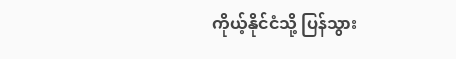ကိုယ့်နိုင်ငံသို့ ပြန်သွား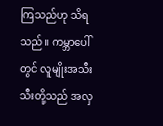ကြသည်ဟု သိရသည်။ ကမ္ဘာပေါ်တွင် လူမျိုးအသီးသီးတို့သည် အလှ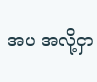အပ အလို့ငှာ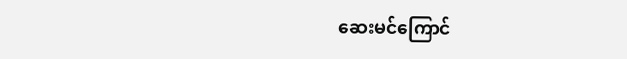ဆေးမင်ကြောင်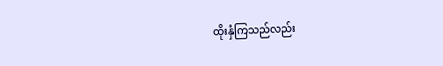ထိုးနှံကြသည်လည်း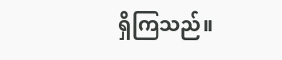ရှိကြသည်။